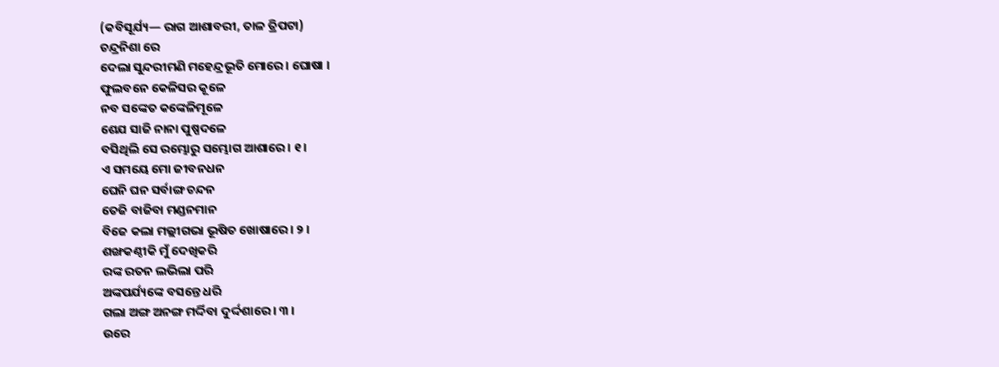(କବିସୂର୍ଯ୍ୟ— ରାଗ ଆଶାବରୀ, ତାଳ ତ୍ରିପଟା)
ଚନ୍ଦ୍ରନିଶା ରେ
ଦେଲା ସୁନ୍ଦରୀମଣି ମହେନ୍ଦ୍ରଭୂତି ମୋରେ । ଘୋଷା ।
ଫୁଲବନେ କେଳିସର କୂଳେ
ନବ ସଙ୍କେତ କଙ୍କେଳିମୂଳେ
ଶେଯ ସାଜି ନାନା ପୁଷ୍ପଦଳେ
ବସିଥିଲି ସେ ରମ୍ଭୋରୁ ସମ୍ଭୋଗ ଆଶାରେ । ୧ ।
ଏ ସମୟେ ମୋ ଜୀବନଧନ
ଘେନି ଘନ ସର୍ବାଙ୍ଗ ଚନ୍ଦନ
ତେଜି ବାଜିବା ମଣ୍ଡନମାନ
ବିଜେ କଲା ମଲ୍ଲୀଗଭା ଭୂଷିତ ଖୋଷାରେ । ୨ ।
ଶଙ୍ଖକଣ୍ଠୀକି ମୁଁ ଦେଖିକରି
ରଙ୍କ ରତନ ଲଭିଲା ପରି
ଅଙ୍କପର୍ଯ୍ୟଙ୍କେ ବସନ୍ତେ ଧରି
ଗଲା ଅଙ୍ଗ ଅନଙ୍ଗ ମର୍ଦ୍ଦିବା ଦୁର୍ଦ୍ଦଶାରେ । ୩ ।
ଉରେ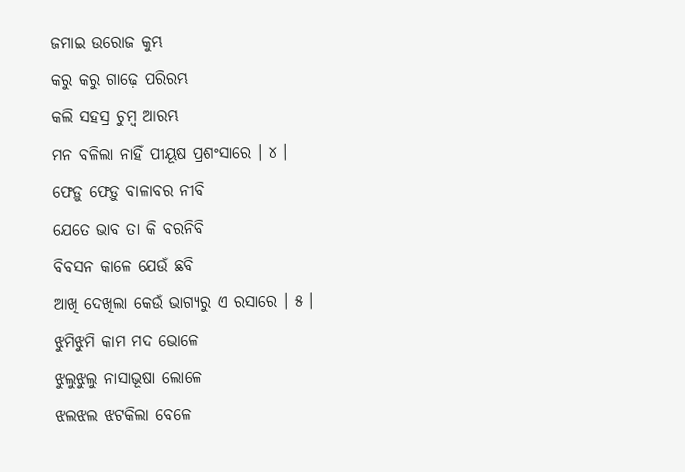ଜମାଇ ଉରୋଜ କୁମ୍ଭ
କରୁ କରୁ ଗାଢ଼େ ପରିରମ୍ଭ
କଲି ସହସ୍ର ଚୁମ୍ବ ଆରମ୍ଭ
ମନ ବଳିଲା ନାହିଁ ପୀୟୂଷ ପ୍ରଶଂସାରେ । ୪ ।
ଫେଡ଼ୁ ଫେଡ଼ୁ ବାଳାବର ନୀବି
ଯେତେ ଭାବ ତା କି ବରନିବି
ବିବସନ କାଳେ ଯେଉଁ ଛବି
ଆଖି ଦେଖିଲା କେଉଁ ଭାଗ୍ୟରୁ ଏ ରସାରେ । ୫ ।
ଝୁମିଝୁମି କାମ ମଦ ଭୋଳେ
ଝୁଲୁଝୁଲୁ ନାସାଭୂଷା ଲୋଳେ
ଝଲଝଲ ଝଟକିଲା ବେଳେ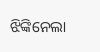ଝିଙ୍କିନେଲା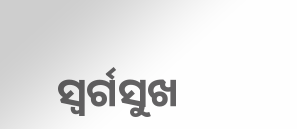ସ୍ୱର୍ଗସୁଖ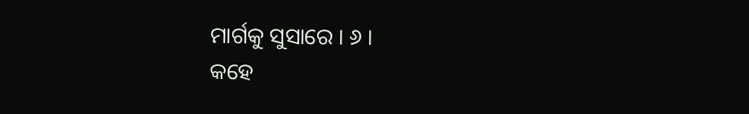ମାର୍ଗକୁ ସୁସାରେ । ୬ ।
କହେ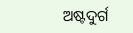ଅଷ୍ଟଦୁର୍ଗ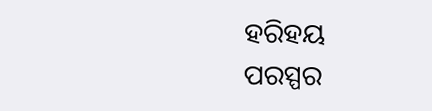ହରିହୟ
ପରସ୍ପର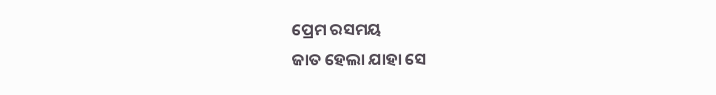ପ୍ରେମ ରସମୟ
ଜାତ ହେଲା ଯାହା ସେ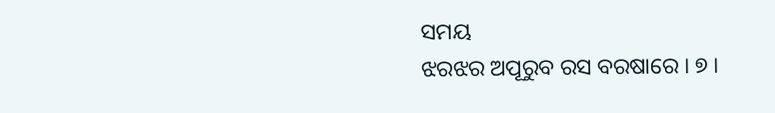ସମୟ
ଝରଝର ଅପୂରୁବ ରସ ବରଷାରେ । ୭ ।